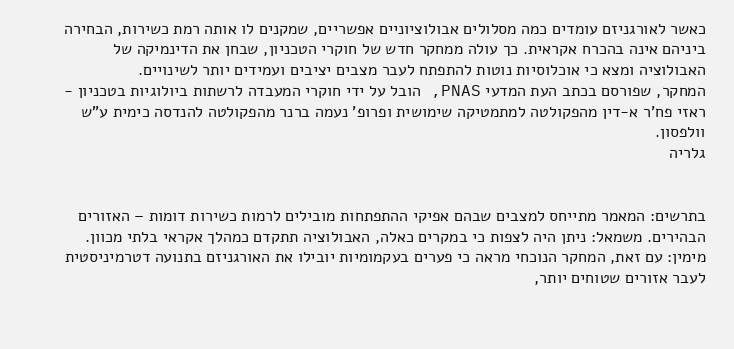כאשר לאורגניזם עומדים כמה מסלולים אבולוציוניים אפשריים, שמקנים לו אותה רמת כשירות, הבחירה ביניהם אינה בהכרח אקראית. כך עולה ממחקר חדש של חוקרי הטכניון, שבחן את הדינמיקה של האבולוציה ומצא כי אוכלוסיות נוטות להתפתח לעבר מצבים יציבים ועמידים יותר לשינויים.
המחקר, שפורסם בכתב העת המדעי PNAS, הובל על ידי חוקרי המעבדה לרשתות ביולוגיות בטכניון - ראזי פח'ר א-דין מהפקולטה למתמטיקה שימושית ופרופ' נעמה ברנר מהפקולטה להנדסה כימית ע"ש וולפסון.
גלריה


בתרשים: המאמר מתייחס למצבים שבהם אפיקי ההתפתחות מובילים לרמות כשירות דומות – האזורים הבהירים. משמאל: ניתן היה לצפות כי במקרים כאלה, האבולוציה תתקדם כמהלך אקראי בלתי מכוון. מימין: עם זאת, המחקר הנוכחי מראה כי פערים בעקמומיות יובילו את האורגניזם בתנועה דטרמיניסטית לעבר אזורים שטוחים יותר,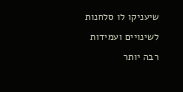שיעניקו לו סלחנות לשינויים ועמידות רבה יותר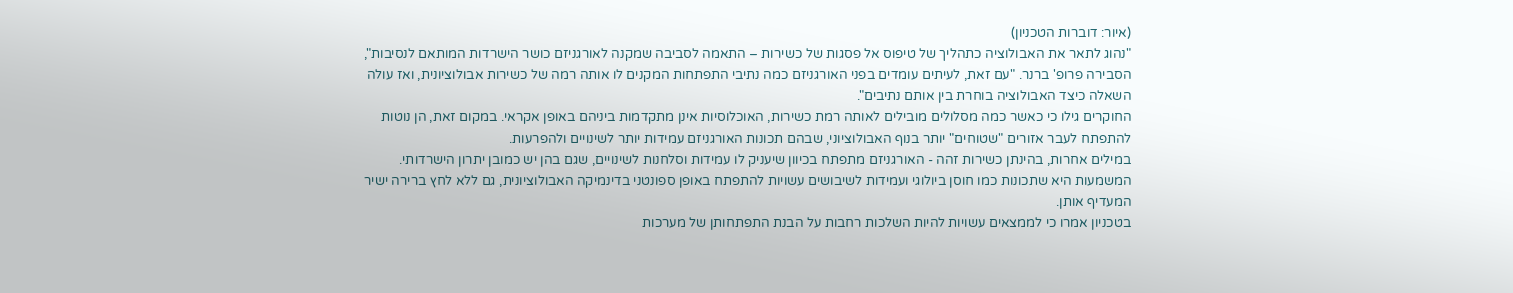(איור: דוברות הטכניון)
"נהוג לתאר את האבולוציה כתהליך של טיפוס אל פסגות של כשירות – התאמה לסביבה שמקנה לאורגניזם כושר הישרדות המותאם לנסיבות", הסבירה פרופ' ברנר. "עם זאת, לעיתים עומדים בפני האורגניזם כמה נתיבי התפתחות המקנים לו אותה רמה של כשירות אבולוציונית, ואז עולה השאלה כיצד האבולוציה בוחרת בין אותם נתיבים".
החוקרים גילו כי כאשר כמה מסלולים מובילים לאותה רמת כשירות, האוכלוסיות אינן מתקדמות ביניהם באופן אקראי. במקום זאת, הן נוטות להתפתח לעבר אזורים "שטוחים" יותר בנוף האבולוציוני, שבהם תכונות האורגניזם עמידות יותר לשינויים ולהפרעות.
במילים אחרות, בהינתן כשירות זהה - האורגניזם מתפתח בכיוון שיעניק לו עמידות וסלחנות לשינויים, שגם בהן יש כמובן יתרון הישרדותי. המשמעות היא שתכונות כמו חוסן ביולוגי ועמידות לשיבושים עשויות להתפתח באופן ספונטני בדינמיקה האבולוציונית, גם ללא לחץ ברירה ישיר המעדיף אותן.
בטכניון אמרו כי לממצאים עשויות להיות השלכות רחבות על הבנת התפתחותן של מערכות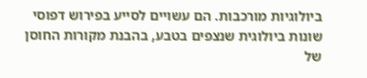ביולוגיות מורכבות. הם עשויים לסייע בפירוש דפוסי שונות ביולוגית שנצפים בטבע, בהבנת מקורות החוסן של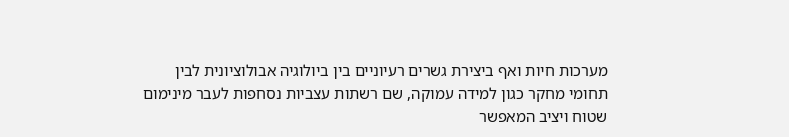מערכות חיות ואף ביצירת גשרים רעיוניים בין ביולוגיה אבולוציונית לבין תחומי מחקר כגון למידה עמוקה, שם רשתות עצביות נסחפות לעבר מינימום שטוח ויציב המאפשר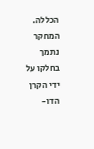הכללה.
המחקר נתמך בחלקו על ידי הקרן הדו-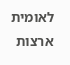לאומית ארצות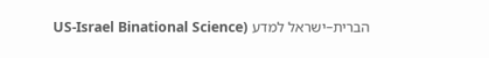הברית–ישראל למדע (US-Israel Binational Science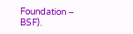Foundation – BSF).